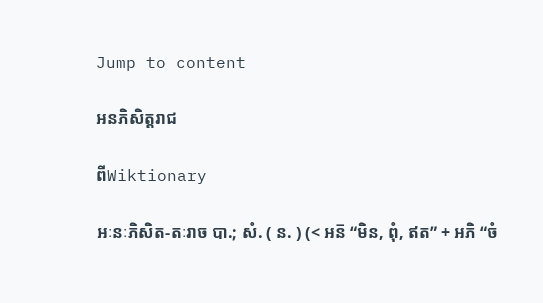Jump to content

អនភិសិត្តរាជ

ពីWiktionary

អៈនៈភិសិត-តៈរាច បា.; សំ. ( ន. ) (< អន៑ “មិន, ពុំ, ឥត” + អភិ “ចំ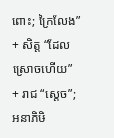ពោះ; ក្រៃលែង” + សិត្ត “ដែលស្រោចហើយ” + រាជ “ស្តេច”; អនាភិឞិ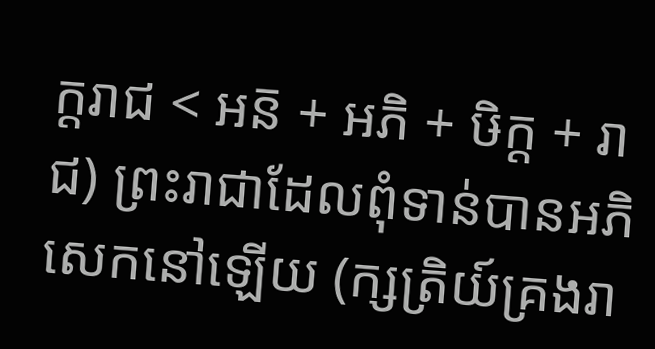ក្ដរាជ < អន៑ + អភិ + ឞិក្ដ + រាជ) ព្រះរាជាដែលពុំទាន់បានអភិសេកនៅឡើយ (ក្សត្រិយ៍គ្រងរា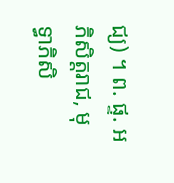ជ្យ) ។ ព. ផ្ទ. អភិសិត្តរាជ, មុទ្ធាភិសិ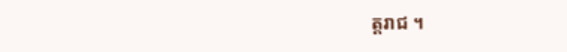ត្តរាជ ។